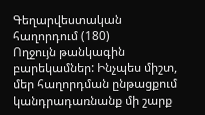Գեղարվեստական հաղորդում (180)
Ողջույն թանկագին բարեկամներ: Ինչպես միշտ, մեր հաղորդման ընթացքում կանդրադառնանք մի շարք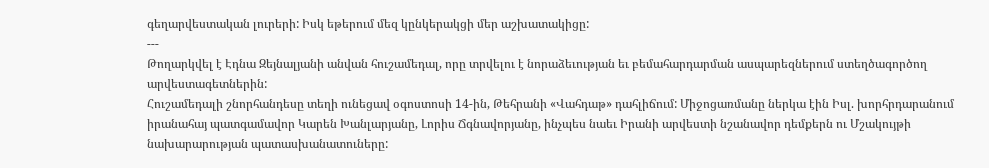գեղարվեստական լուրերի: Իսկ եթերում մեզ կընկերակցի մեր աշխատակիցը:
---
Թողարկվել է Էդնա Զեյնալյանի անվան հուշամեդալ, որը տրվելու է նորաձեւության եւ բեմահարդարման ասպարեզներում ստեղծագործող արվեստագետներին:
Հուշամեդալի շնորհանդեսը տեղի ունեցավ օգոստոսի 14-ին, Թեհրանի «Վահդաթ» դահլիճում: Միջոցառմանը ներկա էին Իսլ. խորհրդարանում իրանահայ պատգամավոր Կարեն Խանլարյանը, Լորիս Ճգնավորյանը, ինչպես նաեւ Իրանի արվեստի նշանավոր դեմքերն ու Մշակույթի նախարարության պատասխանատուները: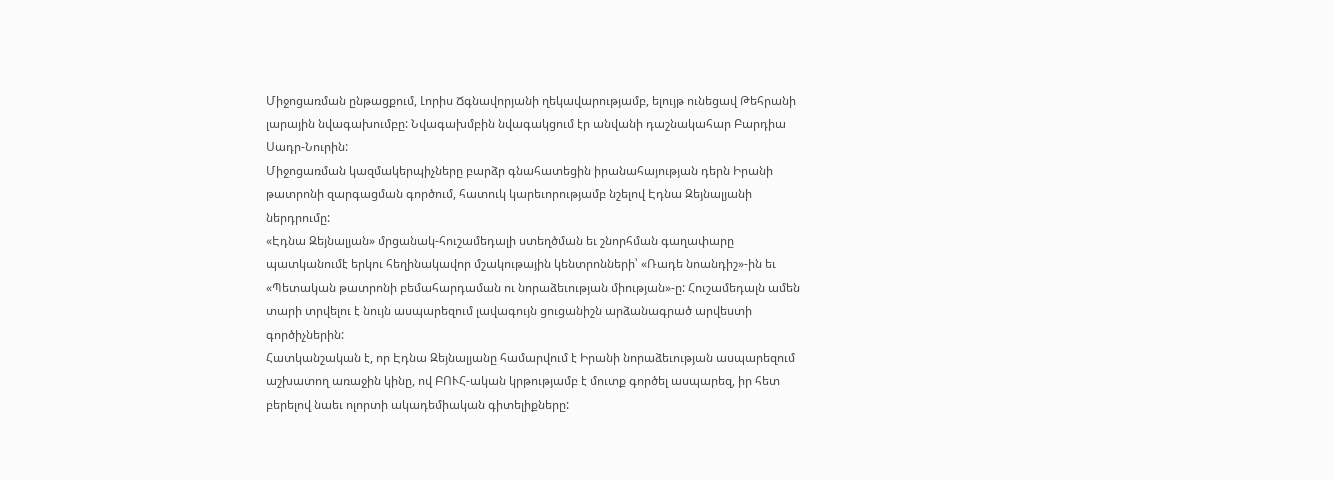Միջոցառման ընթացքում, Լորիս Ճգնավորյանի ղեկավարությամբ, ելույթ ունեցավ Թեհրանի լարային նվագախումբը: Նվագախմբին նվագակցում էր անվանի դաշնակահար Բարդիա Սադր-Նուրին:
Միջոցառման կազմակերպիչները բարձր գնահատեցին իրանահայության դերն Իրանի թատրոնի զարգացման գործում, հատուկ կարեւորությամբ նշելով Էդնա Զեյնալյանի ներդրումը:
«Էդնա Զեյնալյան» մրցանակ-հուշամեդալի ստեղծման եւ շնորհման գաղափարը պատկանումէ երկու հեղինակավոր մշակութային կենտրոնների՝ «Ռադե նոանդիշ»-ին եւ «Պետական թատրոնի բեմահարդաման ու նորաձեւության միության»-ը: Հուշամեդալն ամեն տարի տրվելու է նույն ասպարեզում լավագույն ցուցանիշն արձանագրած արվեստի գործիչներին:
Հատկանշական է, որ Էդնա Զեյնալյանը համարվում է Իրանի նորաձեւության ասպարեզում աշխատող առաջին կինը, ով ԲՈՒՀ-ական կրթությամբ է մուտք գործել ասպարեզ, իր հետ բերելով նաեւ ոլորտի ակադեմիական գիտելիքները: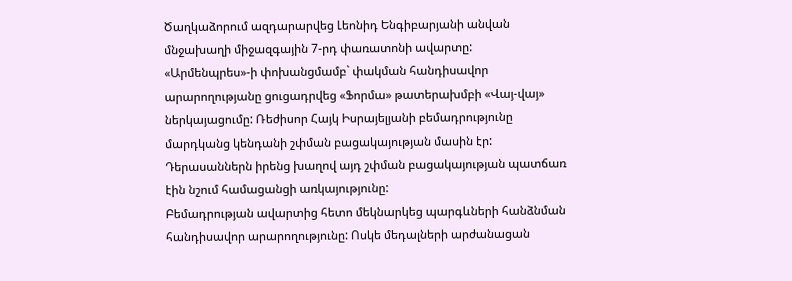Ծաղկաձորում ազդարարվեց Լեոնիդ Ենգիբարյանի անվան մնջախաղի միջազգային 7-րդ փառատոնի ավարտը:
«Արմենպրես»-ի փոխանցմամբ` փակման հանդիսավոր արարողությանը ցուցադրվեց «Ֆորմա» թատերախմբի «Վայ-վայ» ներկայացումը: Ռեժիսոր Հայկ Իսրայելյանի բեմադրությունը մարդկանց կենդանի շփման բացակայության մասին էր: Դերասաններն իրենց խաղով այդ շփման բացակայության պատճառ էին նշում համացանցի առկայությունը:
Բեմադրության ավարտից հետո մեկնարկեց պարգևների հանձնման հանդիսավոր արարողությունը: Ոսկե մեդալների արժանացան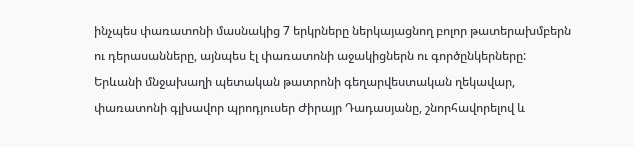ինչպես փառատոնի մասնակից 7 երկրները ներկայացնող բոլոր թատերախմբերն ու դերասանները, այնպես էլ փառատոնի աջակիցներն ու գործընկերները:
Երևանի մնջախաղի պետական թատրոնի գեղարվեստական ղեկավար, փառատոնի գլխավոր պրոդյուսեր Ժիրայր Դադասյանը, շնորհավորելով և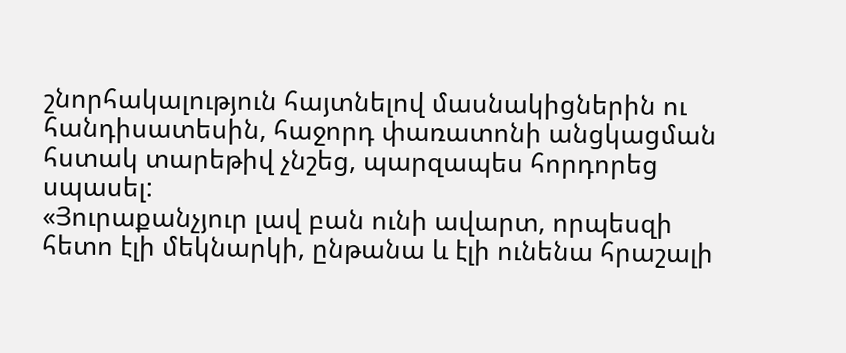շնորհակալություն հայտնելով մասնակիցներին ու հանդիսատեսին, հաջորդ փառատոնի անցկացման հստակ տարեթիվ չնշեց, պարզապես հորդորեց սպասել:
«Յուրաքանչյուր լավ բան ունի ավարտ, որպեսզի հետո էլի մեկնարկի, ընթանա և էլի ունենա հրաշալի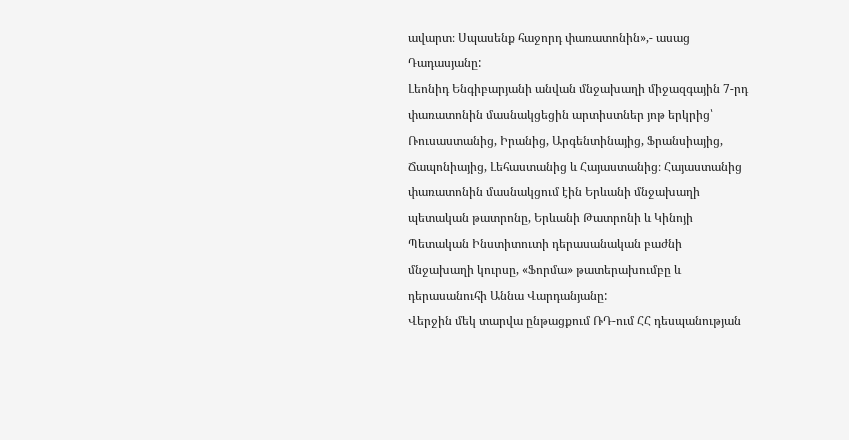ավարտ։ Սպասենք հաջորդ փառատոնին»,- ասաց Դադասյանը:
Լեոնիդ Ենգիբարյանի անվան մնջախաղի միջազգային 7-րդ փառատոնին մասնակցեցին արտիստներ յոթ երկրից՝ Ռուսաստանից, Իրանից, Արգենտինայից, Ֆրանսիայից, Ճապոնիայից, Լեհաստանից և Հայաստանից։ Հայաստանից փառատոնին մասնակցում էին Երևանի մնջախաղի պետական թատրոնը, Երևանի Թատրոնի և Կինոյի Պետական Ինստիտուտի դերասանական բաժնի մնջախաղի կուրսը, «Ֆորմա» թատերախումբը և դերասանուհի Աննա Վարդանյանը:
Վերջին մեկ տարվա ընթացքում ՌԴ-ում ՀՀ դեսպանության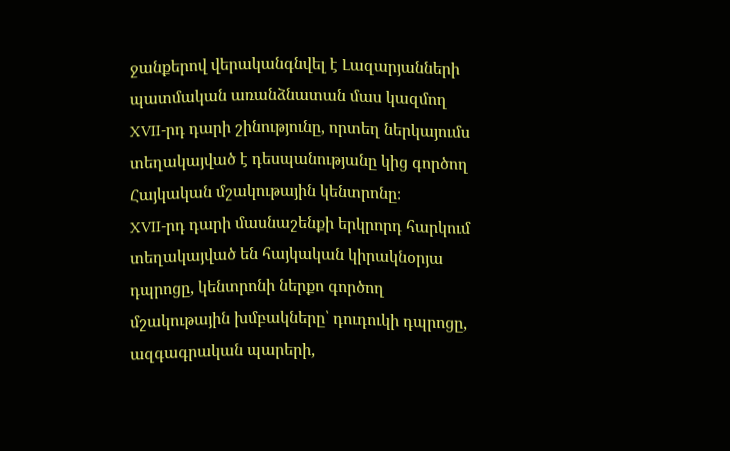ջանքերով վերականգնվել է Լազարյանների պատմական առանձնատան մաս կազմող XVII-րդ դարի շինությունը, որտեղ ներկայումս տեղակայված է դեսպանությանը կից գործող Հայկական մշակութային կենտրոնը։
XVII-րդ դարի մասնաշենքի երկրորդ հարկում տեղակայված են հայկական կիրակնօրյա դպրոցը, կենտրոնի ներքո գործող մշակութային խմբակները՝ դուդուկի դպրոցը, ազգագրական պարերի,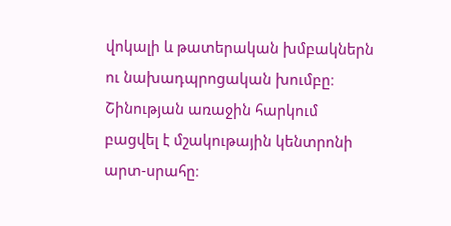վոկալի և թատերական խմբակներն ու նախադպրոցական խումբը։ Շինության առաջին հարկում բացվել է մշակութային կենտրոնի արտ-սրահը։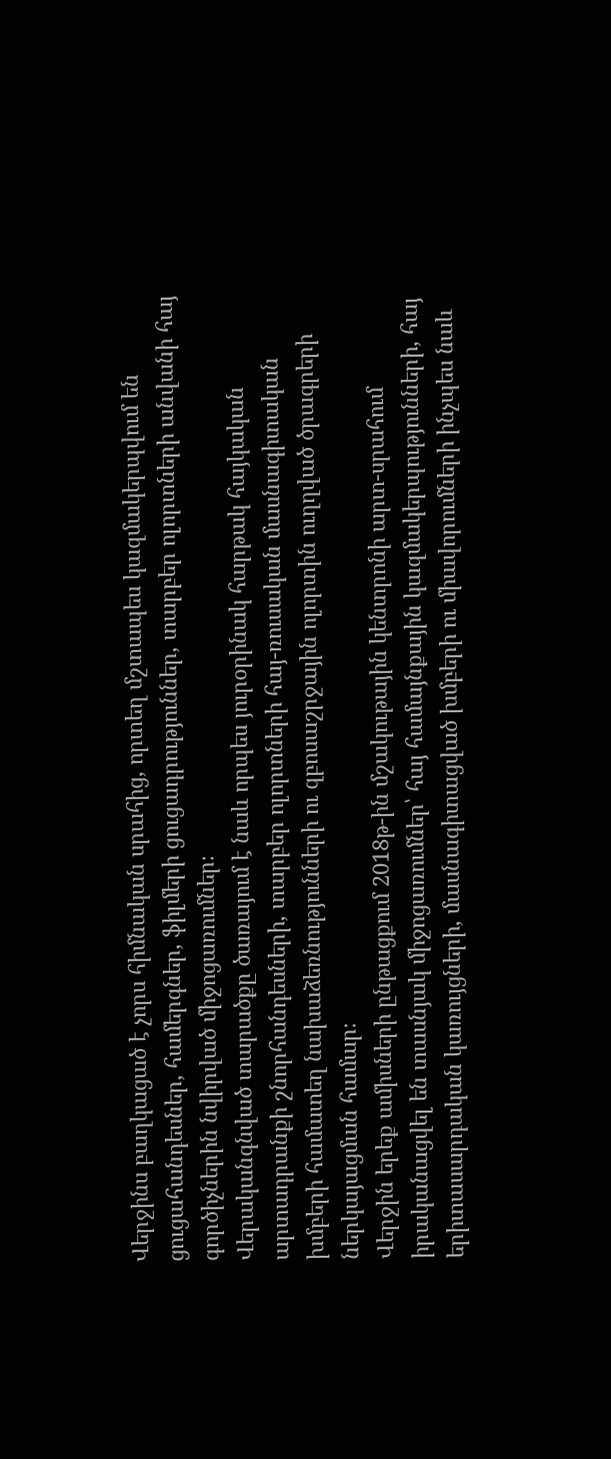Վերջինս բաղկացած է չորս հիմնական սրահից, որտեղ մշտապես կազմակերպվում են ցուցահանդեսներ, համերգներ, ֆիլմերի ցուցադրություններ, տարբեր ոլորտների անվանի հայ գործիչներին նվիրված միջոցառումներ։
Վերականգնված տարածքը ծառայում է նաև որպես յուրօրինակ հարթակ հայկական արտադրանքի շնորհանդեսների, տարբեր ոլորտների հայ-ռուսական մասնագիտական խմբերի համատեղ նախաձեռնությունների ու զբոսաշրջային ոլորտին ուղղված ծրագրերի ներկայացման համար։
Վերջին երեք ամիսների ընթացքում 2018թ-ին մշակութային կենտրոնի արտ-սրահում իրականացվել են տասնյակ միջոցառումներ՝ հայ համայնքային կազմակերպությունների, հայ երիտասարդական կառույցների, մասնագիտացված խմբերի ու միավորումների ինչպես նաև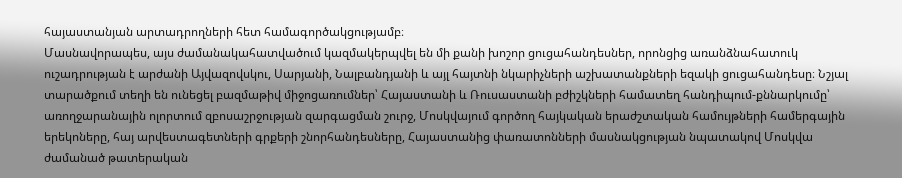հայաստանյան արտադրողների հետ համագործակցությամբ։
Մասնավորապես, այս ժամանակահատվածում կազմակերպվել են մի քանի խոշոր ցուցահանդեսներ, որոնցից առանձնահատուկ ուշադրության է արժանի Այվազովսկու, Սարյանի, Նալբանդյանի և այլ հայտնի նկարիչների աշխատանքների եզակի ցուցահանդեսը։ Նշյալ տարածքում տեղի են ունեցել բազմաթիվ միջոցառումներ՝ Հայաստանի և Ռուսաստանի բժիշկների համատեղ հանդիպում-քննարկումը՝ առողջարանային ոլորտում զբոսաշրջության զարգացման շուրջ, Մոսկվայում գործող հայկական երաժշտական համույթների համերգային երեկոները, հայ արվեստագետների գրքերի շնորհանդեսները, Հայաստանից փառատոնների մասնակցության նպատակով Մոսկվա ժամանած թատերական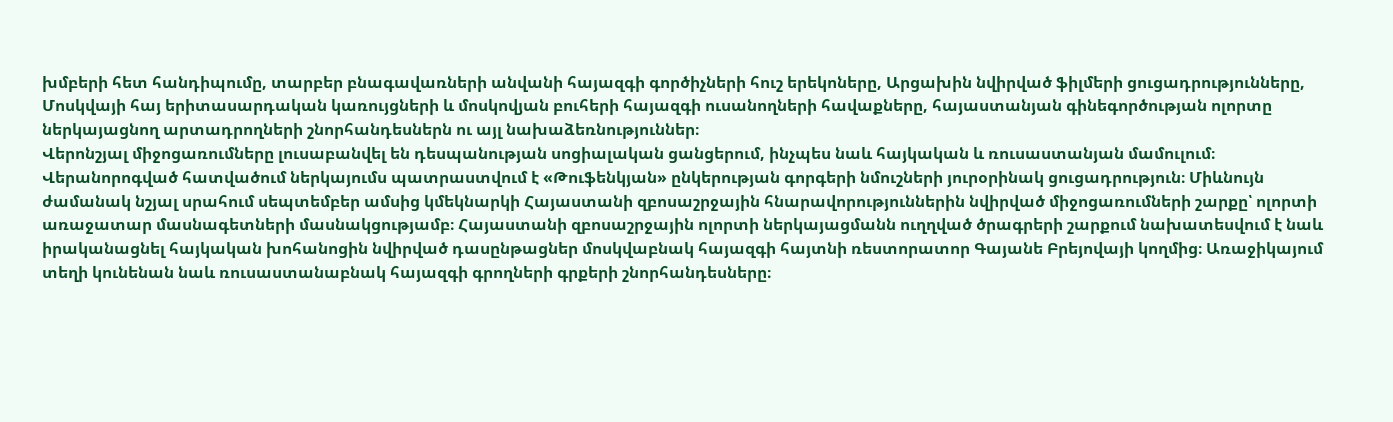խմբերի հետ հանդիպումը, տարբեր բնագավառների անվանի հայազգի գործիչների հուշ երեկոները, Արցախին նվիրված ֆիլմերի ցուցադրությունները, Մոսկվայի հայ երիտասարդական կառույցների և մոսկովյան բուհերի հայազգի ուսանողների հավաքները, հայաստանյան գինեգործության ոլորտը ներկայացնող արտադրողների շնորհանդեսներն ու այլ նախաձեռնություններ։
Վերոնշյալ միջոցառումները լուսաբանվել են դեսպանության սոցիալական ցանցերում, ինչպես նաև հայկական և ռուսաստանյան մամուլում։
Վերանորոգված հատվածում ներկայումս պատրաստվում է «Թուֆենկյան» ընկերության գորգերի նմուշների յուրօրինակ ցուցադրություն։ Միևնույն ժամանակ նշյալ սրահում սեպտեմբեր ամսից կմեկնարկի Հայաստանի զբոսաշրջային հնարավորություններին նվիրված միջոցառումների շարքը՝ ոլորտի առաջատար մասնագետների մասնակցությամբ։ Հայաստանի զբոսաշրջային ոլորտի ներկայացմանն ուղղված ծրագրերի շարքում նախատեսվում է նաև իրականացնել հայկական խոհանոցին նվիրված դասընթացներ մոսկվաբնակ հայազգի հայտնի ռեստորատոր Գայանե Բրեյովայի կողմից։ Առաջիկայում տեղի կունենան նաև ռուսաստանաբնակ հայազգի գրողների գրքերի շնորհանդեսները։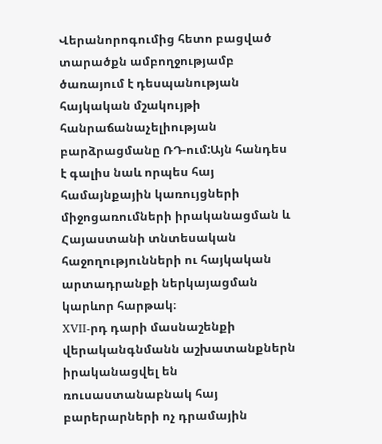Վերանորոգումից հետո բացված տարածքն ամբողջությամբ ծառայում է դեսպանության հայկական մշակույթի հանրաճանաչելիության բարձրացմանը ՌԴ-ում:Այն հանդես է գալիս նաև որպես հայ համայնքային կառույցների միջոցառումների իրականացման և Հայաստանի տնտեսական հաջողությունների ու հայկական արտադրանքի ներկայացման կարևոր հարթակ։
XVII-րդ դարի մասնաշենքի վերականգնմանն աշխատանքներն իրականացվել են ռուսաստանաբնակ հայ բարերարների ոչ դրամային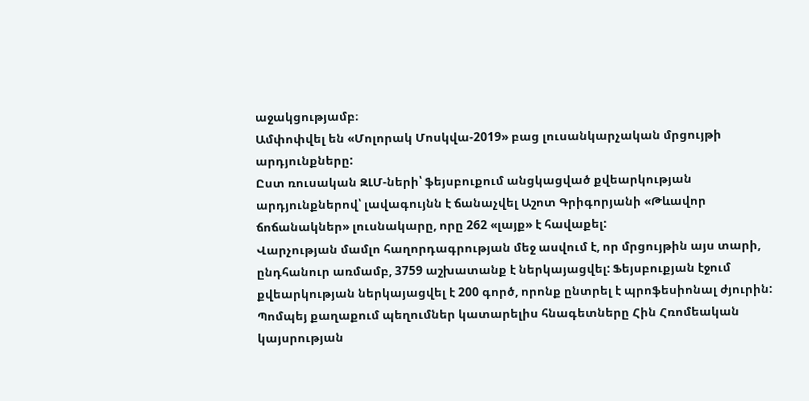աջակցությամբ։
Ամփոփվել են «Մոլորակ Մոսկվա-2019» բաց լուսանկարչական մրցույթի արդյունքները:
Ըստ ռուսական ԶԼՄ-ների՝ ֆեյսբուքում անցկացված քվեարկության արդյունքներով՝ լավագույնն է ճանաչվել Աշոտ Գրիգորյանի «Թևավոր ճոճանակներ» լուսնակարը, որը 262 «լայք» է հավաքել:
Վարչության մամլո հաղորդագրության մեջ ասվում է, որ մրցույթին այս տարի, ընդհանուր առմամբ, 3759 աշխատանք է ներկայացվել: Ֆեյսբուքյան էջում քվեարկության ներկայացվել է 200 գործ, որոնք ընտրել է պրոֆեսիոնալ ժյուրին:
Պոմպեյ քաղաքում պեղումներ կատարելիս հնագետները Հին Հռոմեական կայսրության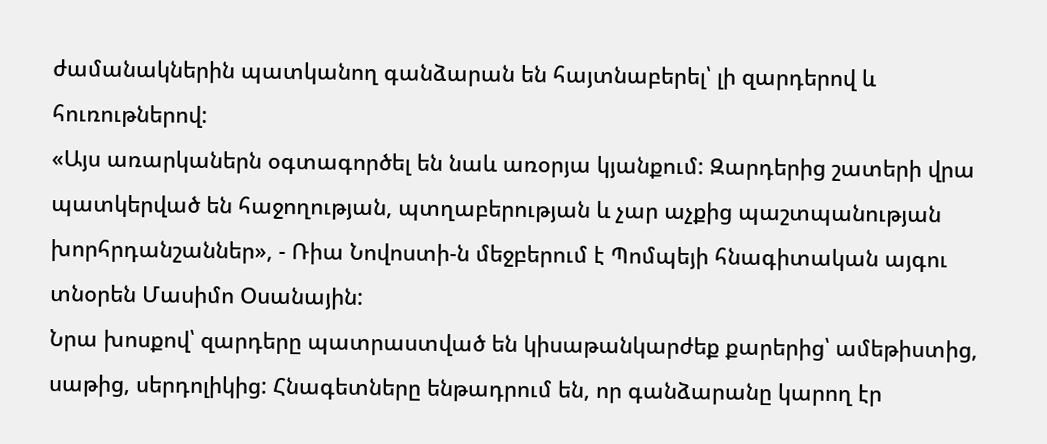ժամանակներին պատկանող գանձարան են հայտնաբերել՝ լի զարդերով և հուռութներով:
«Այս առարկաներն օգտագործել են նաև առօրյա կյանքում: Զարդերից շատերի վրա պատկերված են հաջողության, պտղաբերության և չար աչքից պաշտպանության խորհրդանշաններ», - Ռիա Նովոստի-ն մեջբերում է Պոմպեյի հնագիտական այգու տնօրեն Մասիմո Օսանային:
Նրա խոսքով՝ զարդերը պատրաստված են կիսաթանկարժեք քարերից՝ ամեթիստից, սաթից, սերդոլիկից: Հնագետները ենթադրում են, որ գանձարանը կարող էր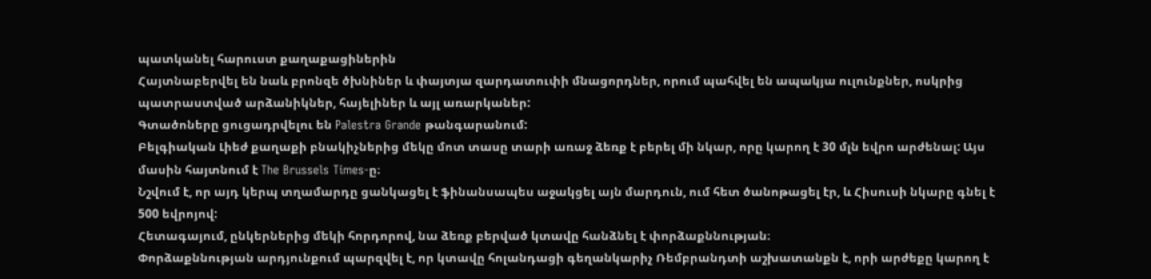պատկանել հարուստ քաղաքացիներին
Հայտնաբերվել են նաև բրոնզե ծխնիներ և փայտյա զարդատուփի մնացորդներ, որում պահվել են ապակյա ուլունքներ, ոսկրից պատրաստված արձանիկներ, հայելիներ և այլ առարկաներ:
Գտածոները ցուցադրվելու են Palestra Grande թանգարանում:
Բելգիական Լիեժ քաղաքի բնակիչներից մեկը մոտ տասը տարի առաջ ձեռք է բերել մի նկար, որը կարող է 30 մլն եվրո արժենալ: Այս մասին հայտնում է The Brussels Times-ը։
Նշվում է, որ այդ կերպ տղամարդը ցանկացել է ֆինանսապես աջակցել այն մարդուն, ում հետ ծանոթացել էր, և Հիսուսի նկարը գնել է 500 եվրոյով:
Հետագայում, ընկերներից մեկի հորդորով, նա ձեռք բերված կտավը հանձնել է փորձաքննության։
Փորձաքննության արդյունքում պարզվել է, որ կտավը հոլանդացի գեղանկարիչ Ռեմբրանդտի աշխատանքն է, որի արժեքը կարող է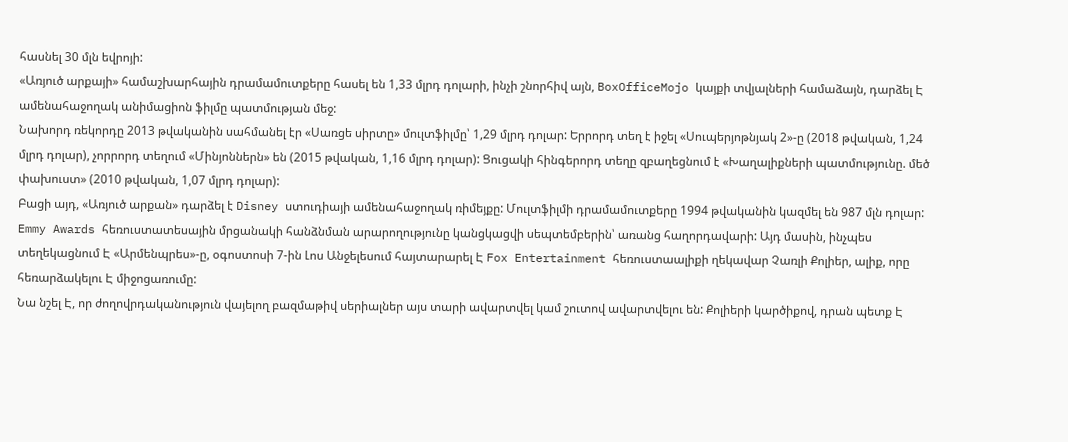հասնել 30 մլն եվրոյի:
«Առյուծ արքայի» համաշխարհային դրամամուտքերը հասել են 1,33 մլրդ դոլարի, ինչի շնորհիվ այն, BoxOfficeMojo կայքի տվյալների համաձայն, դարձել Է ամենահաջողակ անիմացիոն ֆիլմը պատմության մեջ:
Նախորդ ռեկորդը 2013 թվականին սահմանել էր «Սառցե սիրտը» մուլտֆիլմը՝ 1,29 մլրդ դոլար: Երրորդ տեղ է իջել «Սուպերյոթնյակ 2»-ը (2018 թվական, 1,24 մլրդ դոլար), չորրորդ տեղում «Մինյոններն» են (2015 թվական, 1,16 մլրդ դոլար): Ցուցակի հինգերորդ տեղը զբաղեցնում է «Խաղալիքների պատմությունը. մեծ փախուստ» (2010 թվական, 1,07 մլրդ դոլար):
Բացի այդ, «Առյուծ արքան» դարձել է Disney ստուդիայի ամենահաջողակ ռիմեյքը: Մուլտֆիլմի դրամամուտքերը 1994 թվականին կազմել են 987 մլն դոլար:
Emmy Awards հեռուստատեսային մրցանակի հանձնման արարողությունը կանցկացվի սեպտեմբերին՝ առանց հաղորդավարի: Այդ մասին, ինչպես տեղեկացնում Է «Արմենպրես»-ը, օգոստոսի 7-ին Լոս Անջելեսում հայտարարել Է Fox Entertainment հեռուստաալիքի ղեկավար Չառլի Քոլիեր, ալիք, որը հեռարձակելու Է միջոցառումը:
Նա նշել Է, որ ժողովրդականություն վայելող բազմաթիվ սերիալներ այս տարի ավարտվել կամ շուտով ավարտվելու են: Քոլիերի կարծիքով, դրան պետք Է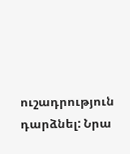ուշադրություն դարձնել: Նրա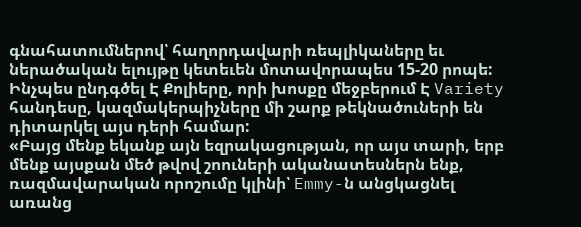գնահատումներով՝ հաղորդավարի ռեպլիկաները եւ ներածական ելույթը կետեւեն մոտավորապես 15-20 րոպե: Ինչպես ընդգծել Է Քոլիերը, որի խոսքը մեջբերում Է Variety հանդեսը, կազմակերպիչները մի շարք թեկնածուների են դիտարկել այս դերի համար:
«Բայց մենք եկանք այն եզրակացության, որ այս տարի, երբ մենք այսքան մեծ թվով շոուների ականատեսներն ենք, ռազմավարական որոշումը կլինի՝ Emmy-ն անցկացնել առանց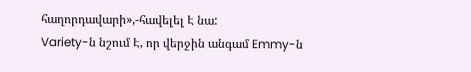հաղորդավարի»,-հավելել Է նա:
Variety-ն նշում Է, որ վերջին անգամ Emmy-ն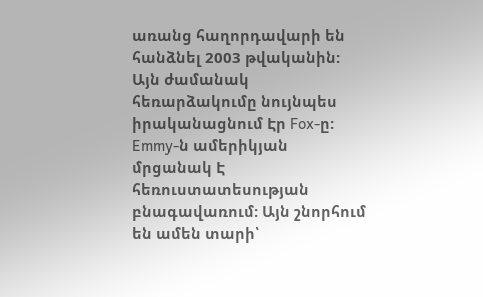առանց հաղորդավարի են հանձնել 2003 թվականին: Այն ժամանակ հեռարձակումը նույնպես իրականացնում Էր Fox-ը:
Emmy-ն ամերիկյան մրցանակ Է հեռուստատեսության բնագավառում: Այն շնորհում են ամեն տարի՝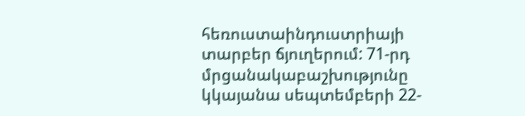հեռուստաինդուստրիայի տարբեր ճյուղերում: 71-րդ մրցանակաբաշխությունը կկայանա սեպտեմբերի 22-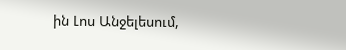ին Լոս Անջելեսում,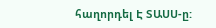հաղորդել Է ՏԱՍՍ-ը: